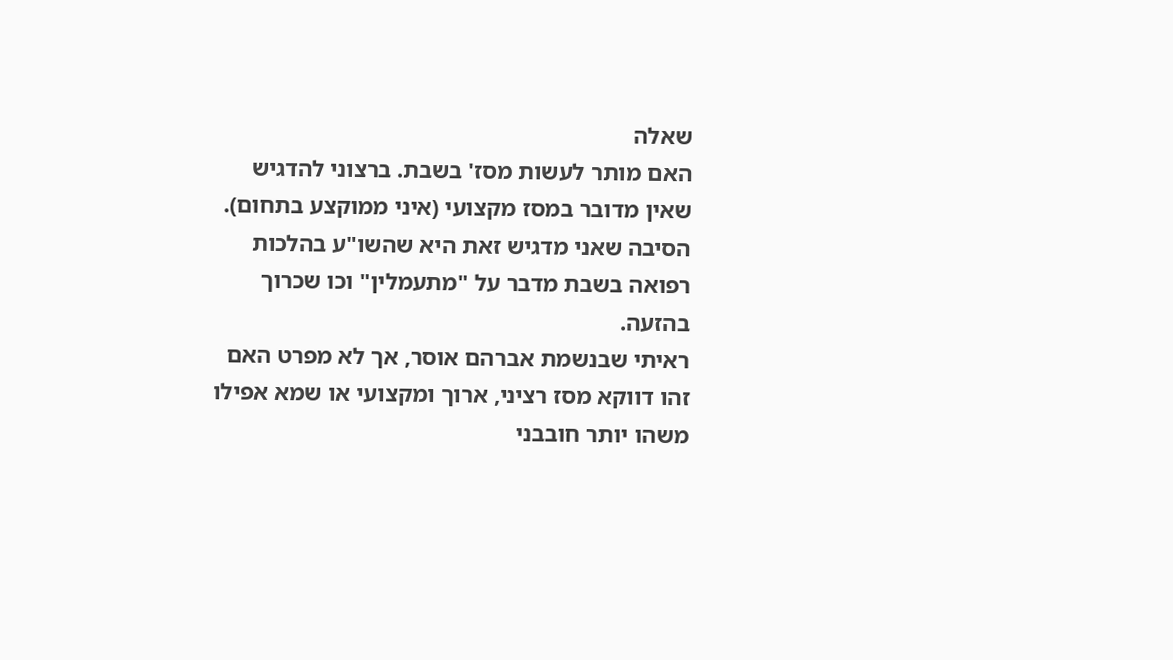שאלה
האם מותר לעשות מסז' בשבת. ברצוני להדגיש שאין מדובר במסז מקצועי (איני ממוקצע בתחום). הסיבה שאני מדגיש זאת היא שהשו"ע בהלכות רפואה בשבת מדבר על "מתעמלין" וכו שכרוך בהזעה.
ראיתי שבנשמת אברהם אוסר, אך לא מפרט האם זהו דווקא מסז רציני, ארוך ומקצועי או שמא אפילו משהו יותר חובבני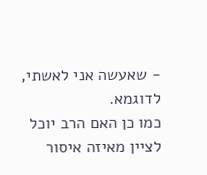- שאעשה אני לאשתי, לדוגמא.
כמו כן האם הרב יוכל לציין מאיזה איסור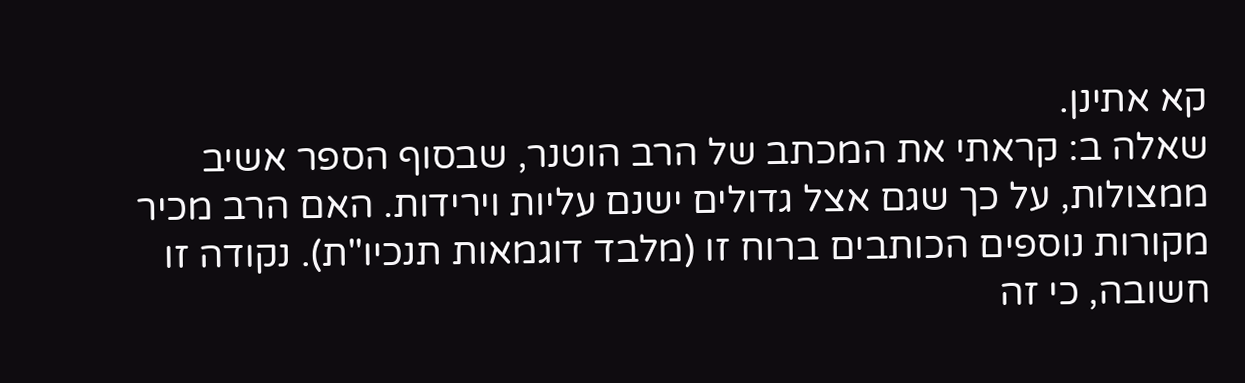קא אתינן.
שאלה ב: קראתי את המכתב של הרב הוטנר, שבסוף הספר אשיב ממצולות, על כך שגם אצל גדולים ישנם עליות וירידות. האם הרב מכיר מקורות נוספים הכותבים ברוח זו (מלבד דוגמאות תנכיו"ת). נקודה זו חשובה, כי זה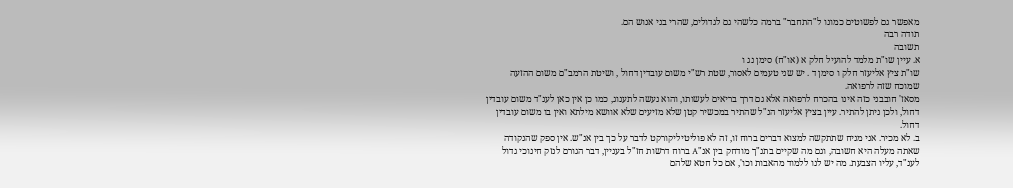מאפשר גם לפשוטים כמונו ל"התחבר" ברמה כלשהי גם לגדולים, שהרי בני אנוש הם.
תודה רבה
תשובה
א. עיין שו"ת מלמד להועיל חלק א (או"ח) סימן נג ו
שו"ת ציץ אליעזר חלק ו סימן ד . יש שני טעמים לאסור, שטת רש"י משום עובדין דחול , ושיטת הרמב"ם משום ההזעה שמוכח שזה לרפואה.
מסאז' חובבני כזה אינו בהכרח לרפואה אלא גם דרך בריאים לעשותו, והוא נעשה לתענוג, כמו כן אין כאן לענ"ד משום עובדין דחול, ולכן ניתן להתיר. עיין בציץ אליעזר הנ"ל שהתיר במכשיר קטן שלא מזיעים שלא אוושא מילתא ואין בו משום עובדין דחול.
ב. לא מכיר. אני מניח שתתקשה למצוא דברים ברוח זו, זה לא פוליטיליקורקט לדבר על כך בין אנ"ש. אין ספק שהנקודה שאתה מעלה היא חשובה, וגם מה שקיים בתנ"ך מודחק בין אנ"A ברוח דרשות חז"ל בעניין, דבר הגורם לנזק חינוכי גדול לענ"ד, עליו הצבעת. מה יש לנו ללמוד מהאבות וכו', אם כל חטא שלהם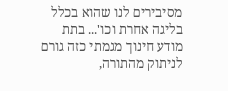מסיבירים לנו שהוא בכלל בליגה אחרת וכו'... בתת מודע חינוך מגמתי כזה גורם לניתוק מהתורה,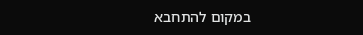במקום להתחבא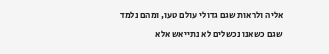אליה ולראות שגם גדולי עולם טעו, ומהם נלמד שגם כשאנו נכשלים לא נתייאש אלא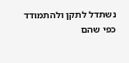נשתדל לתקן ולהתמודד כפי שהם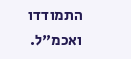התמודדו ואכמ"ל.